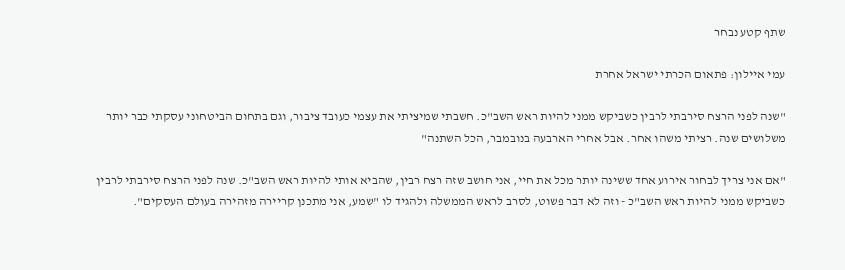שתף קטע נבחר

עמי איילון: פתאום הכרתי ישראל אחרת

"שנה לפני הרצח סירבתי לרבין כשביקש ממני להיות ראש השב"כ. חשבתי שמיציתי את עצמי כעובד ציבור, וגם בתחום הביטחוני עסקתי כבר יותר משלושים שנה. רציתי משהו אחר. אבל אחרי הארבעה בנובמבר, הכל השתנה"

"אם אני צריך לבחור אירוע אחד ששינה יותר מכל את חיי, אני חושב שזה רצח רבין, שהביא אותי להיות ראש השב"כ. שנה לפני הרצח סירבתי לרבין כשביקש ממני להיות ראש השב"כ - וזה לא דבר פשוט, לסרב לראש הממשלה ולהגיד לו "שמע, אני מתכנן קריירה מזהירה בעולם העסקים".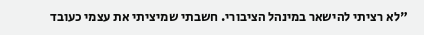"לא רציתי להישאר במינהל הציבורי. חשבתי שמיציתי את עצמי כעובד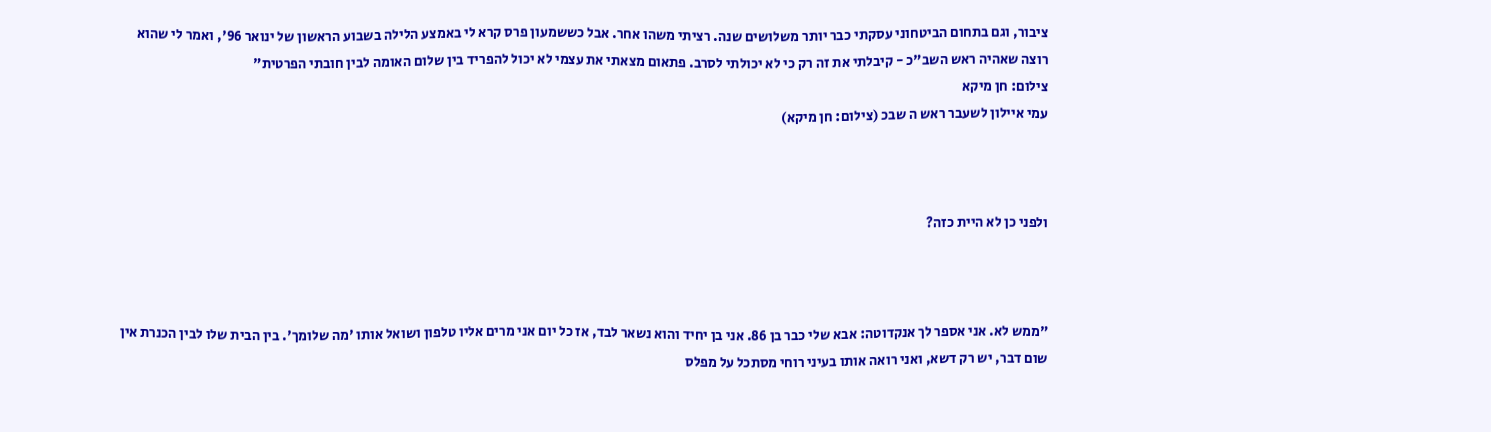ציבור, וגם בתחום הביטחוני עסקתי כבר יותר משלושים שנה. רציתי משהו אחר. אבל כששמעון פרס קרא לי באמצע הלילה בשבוע הראשון של ינואר 96', ואמר לי שהוא רוצה שאהיה ראש השב"כ - קיבלתי את זה רק כי לא יכולתי לסרב. פתאום מצאתי את עצמי לא יכול להפריד בין שלום האומה לבין חובתי הפרטית"
צילום: חן מיקא
עמי איילון לשעבר ראש ה שבכ (צילום: חן מיקא)



ולפני כן לא היית כזה?



"ממש לא. אני אספר לך אנקדוטה: אבא שלי כבר בן 86. אני בן יחיד והוא נשאר לבד, אז כל יום אני מרים אליו טלפון ושואל אותו 'מה שלומך'. בין הבית שלו לבין הכנרת אין שום דבר, יש רק דשא, ואני רואה אותו בעיני רוחי מסתכל על מפלס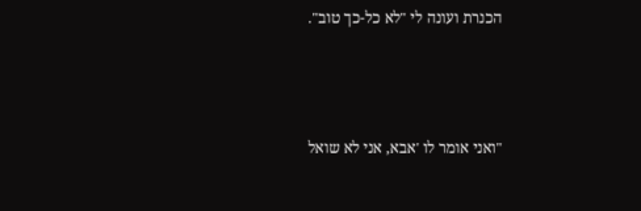הכנרת ועונה לי "לא כל-כך טוב".



"ואני אומר לו 'אבא, אני לא שואל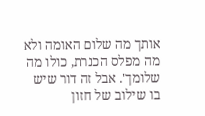אותך מה שלום האומה ולא מה מפלס הכנרת, כולו מה שלומך'. אבל זה דור שיש בו שילוב של חזון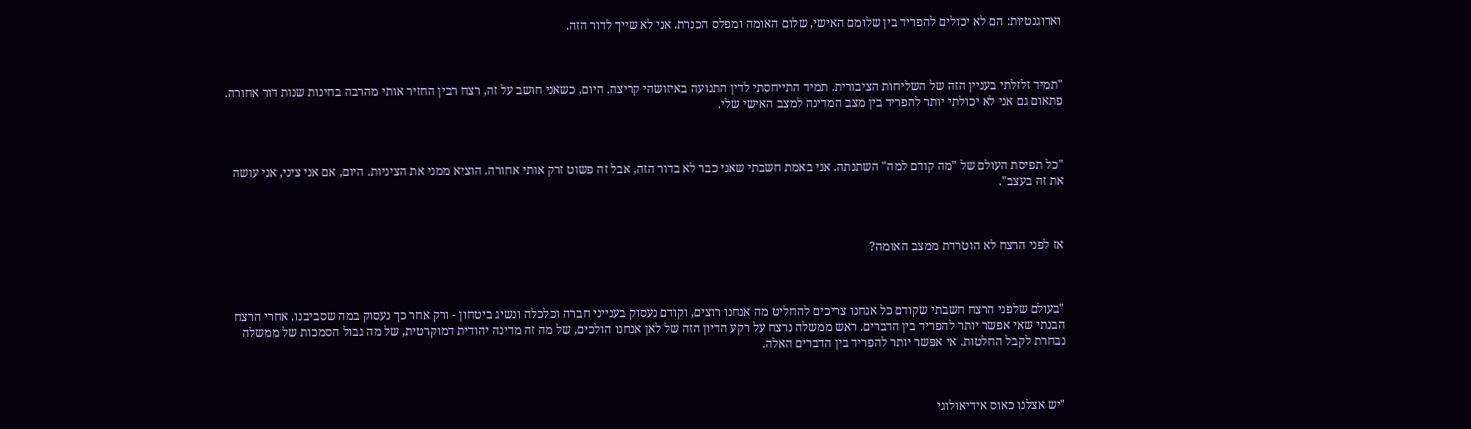וארוגנטיות: הם לא יכולים להפריד בין שלומם האישי, שלום האומה ומפלס הכנרת. אני לא שייך לדור הזה.



"תמיד זלזלתי בעניין הזה של השליחות הציבורית. תמיד התייחסתי לדין התנועה באיזושהי קריצה. היום, כשאני חושב על זה, רצח רבין החזיר אותי מהרבה בחינות שנות דור אחורה. פתאום גם אני לא יכולתי יותר להפריד בין מצב המדינה למצב האישי שלי.



"כל תפיסת העולם של "מה קודם למה" השתנתה. אני באמת חשבתי שאני כבר לא בדור הזה, אבל זה פשוט זרק אותי אחורה. הוציא ממני את הציניות. היום, אם אני ציני, אני עושה את זה בעצב".



אז לפני הרצח לא הוטרדת ממצב האומה?



"בעולם שלפני הרצח חשבתי שקודם כל אנחנו צריכים להחליט מה אנחנו רוצים, וקודם נעסוק בענייני חברה וכלכלה ונשיג ביטחון - ורק אחר כך נעסוק במה שסביבנו. אחרי הרצח הבנתי שאי אפשר יותר להפריד בין הדברים. ראש ממשלה נרצח על רקע הדיון הזה של לאן אנחנו הולכים, של מה זה מדינה יהודית דמוקרטית, של מה גבול הסמכות של ממשלה נבחרת לקבל החלטות. אי אפשר יותר להפריד בין הדברים האלה.



"יש אצלנו כאוס אידיאולוגי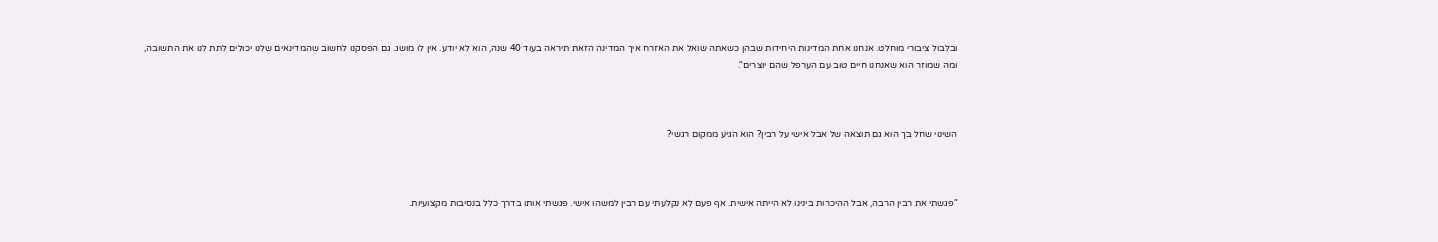ובלבול ציבורי מוחלט. אנחנו אחת המדינות היחידות שבהן כשאתה שואל את האזרח איך המדינה הזאת תיראה בעוד 40 שנה, הוא לא יודע. אין לו מושג. גם הפסקנו לחשוב שהמדינאים שלנו יכולים לתת לנו את התשובה, ומה שמוזר הוא שאנחנו חיים טוב עם הערפל שהם יוצרים".



השינוי שחל בך הוא גם תוצאה של אבל אישי על רבין? הוא הגיע ממקום רגשי?



"פגשתי את רבין הרבה, אבל ההיכרות בינינו לא הייתה אישית. אף פעם לא נקלעתי עם רבין למשהו אישי. פגשתי אותו בדרך כלל בנסיבות מקצועיות.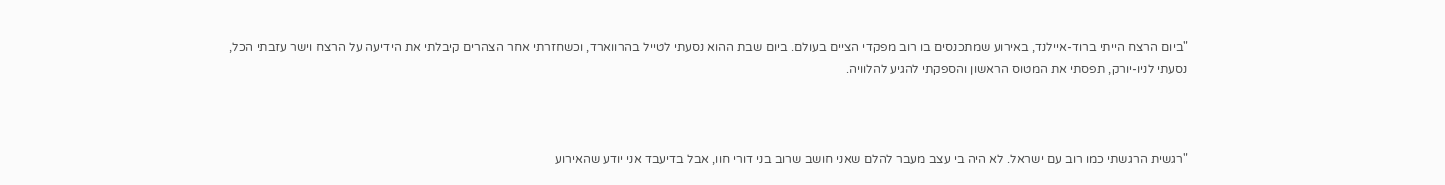"ביום הרצח הייתי ברוד-איילנד, באירוע שמתכנסים בו רוב מפקדי הציים בעולם. ביום שבת ההוא נסעתי לטייל בהרווארד, וכשחזרתי אחר הצהרים קיבלתי את הידיעה על הרצח וישר עזבתי הכל, נסעתי לניו-יורק, תפסתי את המטוס הראשון והספקתי להגיע להלוויה.



"רגשית הרגשתי כמו רוב עם ישראל. לא היה בי עצב מעבר להלם שאני חושב שרוב בני דורי חוו, אבל בדיעבד אני יודע שהאירוע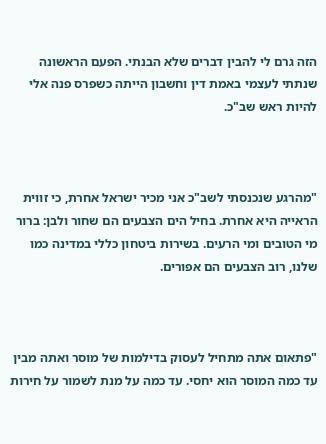הזה גרם לי להבין דברים שלא הבנתי. הפעם הראשונה שנתתי לעצמי באמת דין וחשבון הייתה כשפרס פנה אלי להיות ראש שב"כ.



"מהרגע שנכנסתי לשב"כ אני מכיר ישראל אחרת, כי זווית הראייה היא אחרת. בחיל הים הצבעים הם שחור ולבן: ברור מי הטובים ומי הרעים. בשירות ביטחון כללי במדינה כמו שלנו, רוב הצבעים הם אפורים.



"פתאום אתה מתחיל לעסוק בדילמות של מוסר ואתה מבין עד כמה המוסר הוא יחסי. עד כמה על מנת לשמור על חירות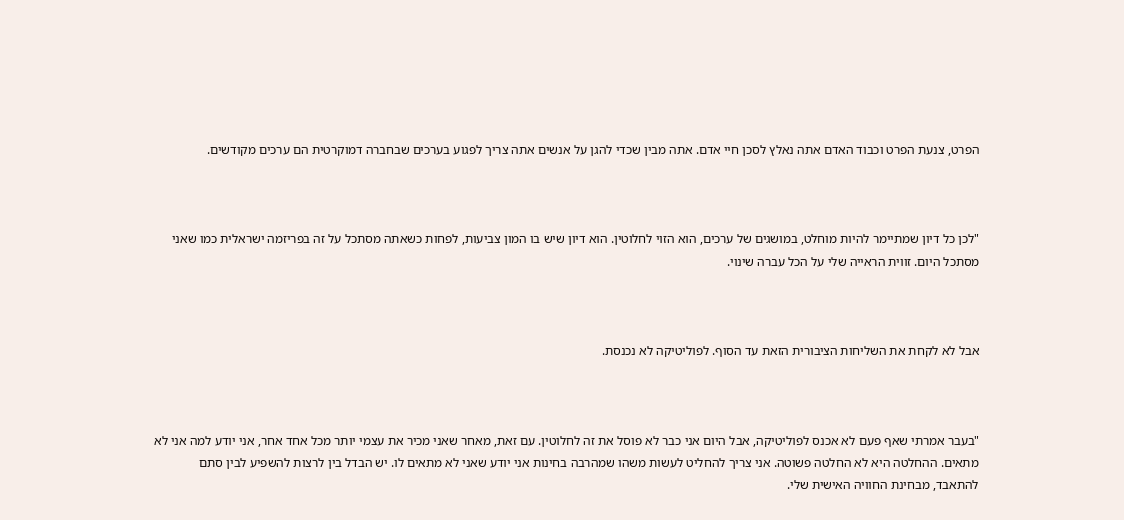הפרט, צנעת הפרט וכבוד האדם אתה נאלץ לסכן חיי אדם. אתה מבין שכדי להגן על אנשים אתה צריך לפגוע בערכים שבחברה דמוקרטית הם ערכים מקודשים.



"לכן כל דיון שמתיימר להיות מוחלט, במושגים של ערכים, הוא הזוי לחלוטין. הוא דיון שיש בו המון צביעות, לפחות כשאתה מסתכל על זה בפריזמה ישראלית כמו שאני מסתכל היום. זווית הראייה שלי על הכל עברה שינוי.



אבל לא לקחת את השליחות הציבורית הזאת עד הסוף. לפוליטיקה לא נכנסת.



"בעבר אמרתי שאף פעם לא אכנס לפוליטיקה, אבל היום אני כבר לא פוסל את זה לחלוטין. עם זאת, מאחר שאני מכיר את עצמי יותר מכל אחד אחר, אני יודע למה אני לא מתאים. ההחלטה היא לא החלטה פשוטה. אני צריך להחליט לעשות משהו שמהרבה בחינות אני יודע שאני לא מתאים לו. יש הבדל בין לרצות להשפיע לבין סתם להתאבד, מבחינת החוויה האישית שלי.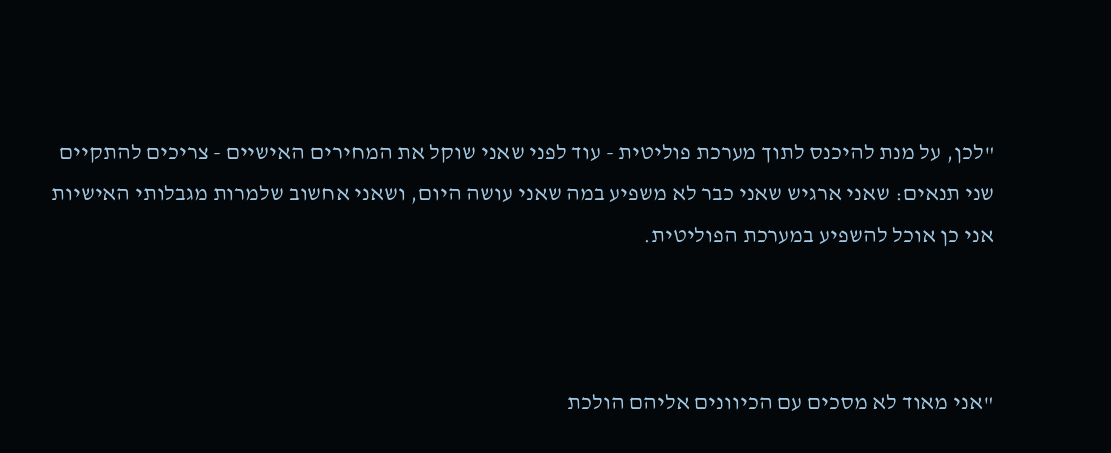"לכן, על מנת להיכנס לתוך מערכת פוליטית - עוד לפני שאני שוקל את המחירים האישיים - צריכים להתקיים שני תנאים: שאני ארגיש שאני כבר לא משפיע במה שאני עושה היום, ושאני אחשוב שלמרות מגבלותי האישיות אני כן אוכל להשפיע במערכת הפוליטית.



"אני מאוד לא מסכים עם הכיוונים אליהם הולכת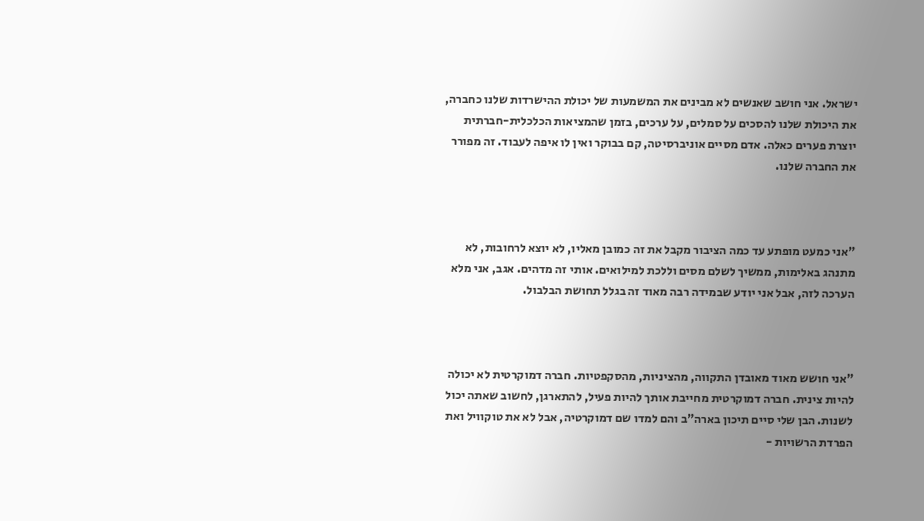ישראל. אני חושב שאנשים לא מבינים את המשמעות של יכולת ההישרדות שלנו כחברה, את היכולת שלנו להסכים על סמלים, על ערכים, בזמן שהמציאות הכלכלית-חברתית יוצרת פערים כאלה. אדם מסיים אוניברסיטה, קם בבוקר ואין לו איפה לעבוד. זה מפורר את החברה שלנו.



"אני כמעט מופתע עד כמה הציבור מקבל את זה כמובן מאליו, לא יוצא לרחובות, לא מתנהג באלימות, ממשיך לשלם מסים וללכת למילואים. אותי זה מדהים. אגב, אני מלא הערכה לזה, אבל אני יודע שבמידה רבה מאוד זה בגלל תחושת הבלבול.



"אני חושש מאוד מאובדן התקווה, מהציניות, מהסקפטיות. חברה דמוקרטית לא יכולה להיות צינית. חברה דמוקרטית מחייבת אותך להיות פעיל, להתארגן, לחשוב שאתה יכול לשנות. הבן שלי סיים תיכון בארה"ב והם למדו שם דמוקרטיה, אבל לא את טוקוויל ואת הפרדת הרשויות -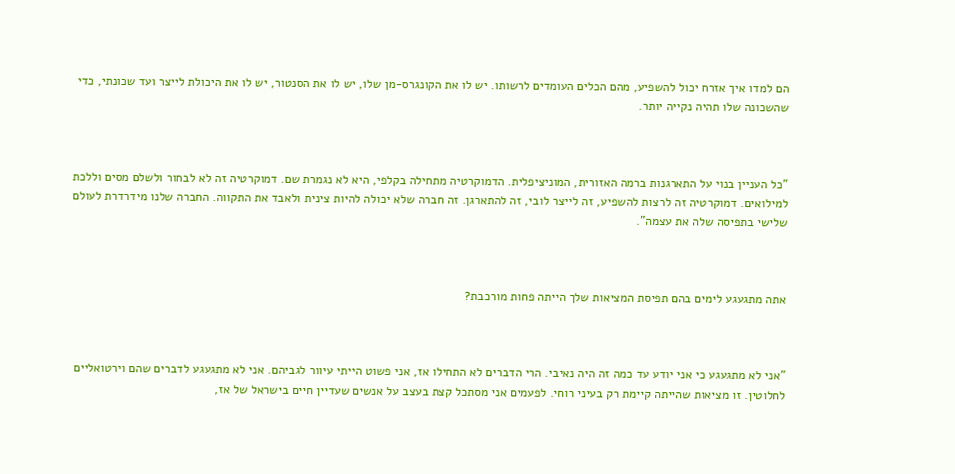הם למדו איך אזרח יכול להשפיע, מהם הכלים העומדים לרשותו. יש לו את הקונגרס-מן שלו, יש לו את הסנטור, יש לו את היכולת לייצר ועד שכונתי, כדי שהשכונה שלו תהיה נקייה יותר.



"כל העניין בנוי על התארגנות ברמה האזורית, המוניציפלית. הדמוקרטיה מתחילה בקלפי, היא לא נגמרת שם. דמוקרטיה זה לא לבחור ולשלם מסים וללכת למילואים. דמוקרטיה זה לרצות להשפיע, זה לייצר לובי, זה להתארגן. זה חברה שלא יכולה להיות צינית ולאבד את התקווה. החברה שלנו מידרדרת לעולם שלישי בתפיסה שלה את עצמה".



אתה מתגעגע לימים בהם תפיסת המציאות שלך הייתה פחות מורכבת?



"אני לא מתגעגע כי אני יודע עד כמה זה היה נאיבי. הרי הדברים לא התחילו אז, אני פשוט הייתי עיוור לגביהם. אני לא מתגעגע לדברים שהם וירטואליים לחלוטין. זו מציאות שהייתה קיימת רק בעיני רוחי. לפעמים אני מסתכל קצת בעצב על אנשים שעדיין חיים בישראל של אז,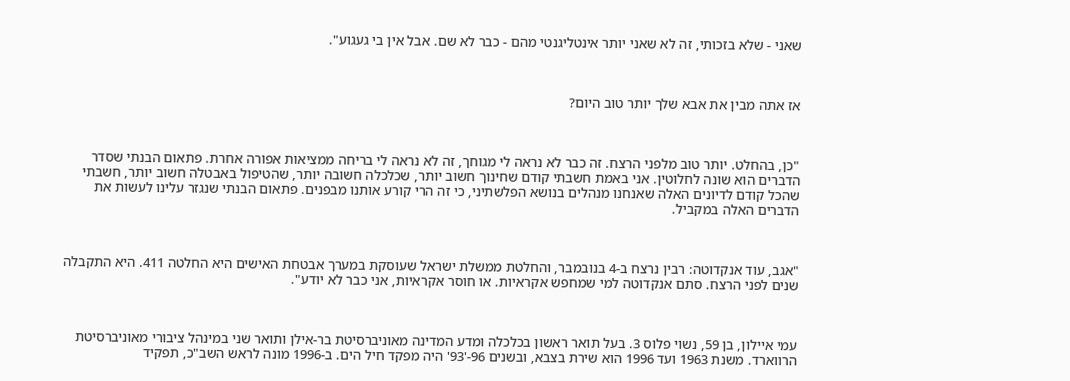שאני - שלא בזכותי, זה לא שאני יותר אינטליגנטי מהם - כבר לא שם. אבל אין בי געגוע".



אז אתה מבין את אבא שלך יותר טוב היום?



"כן, בהחלט. יותר טוב מלפני הרצח. זה כבר לא נראה לי מגוחך, זה לא נראה לי בריחה ממציאות אפורה אחרת. פתאום הבנתי שסדר הדברים הוא שונה לחלוטין. אני באמת חשבתי קודם שחינוך חשוב יותר, שכלכלה חשובה יותר, שהטיפול באבטלה חשוב יותר, חשבתי שהכל קודם לדיונים האלה שאנחנו מנהלים בנושא הפלשתיני, כי זה הרי קורע אותנו מבפנים. פתאום הבנתי שנגזר עלינו לעשות את הדברים האלה במקביל.



"אגב, עוד אנקדוטה: רבין נרצח ב-4 בנובמבר, והחלטת ממשלת ישראל שעוסקת במערך אבטחת האישים היא החלטה 411. היא התקבלה שנים לפני הרצח. סתם אנקדוטה למי שמחפש אקראיות. או חוסר אקראיות, אני כבר לא יודע".



עמי איילון, בן 59, נשוי פלוס 3. בעל תואר ראשון בכלכלה ומדע המדינה מאוניברסיטת בר-אילן ותואר שני במינהל ציבורי מאוניברסיטת הרווארד. משנת 1963 ועד 1996 הוא שירת בצבא, ובשנים 96-'93' היה מפקד חיל הים. ב-1996 מונה לראש השב"כ, תפקיד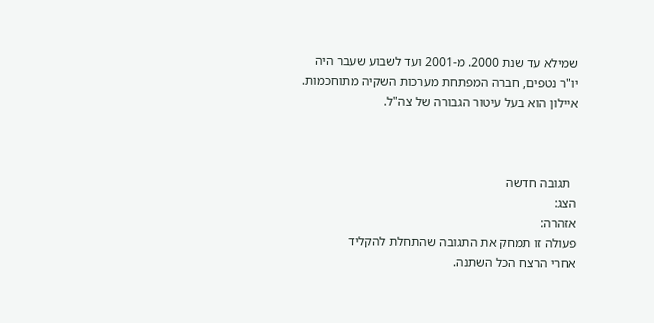שמילא עד שנת 2000. מ-2001 ועד לשבוע שעבר היה יו"ר נטפים, חברה המפתחת מערכות השקיה מתוחכמות. איילון הוא בעל עיטור הגבורה של צה"ל.



  תגובה חדשה
הצג:
אזהרה:
פעולה זו תמחק את התגובה שהתחלת להקליד
אחרי הרצח הכל השתנה.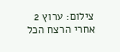צילום: ערוץ 2
אחרי הרצח הכל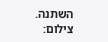השתנה. צילום: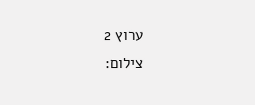ערוץ 2
צילום: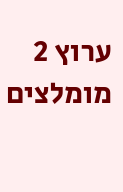ערוץ 2
מומלצים